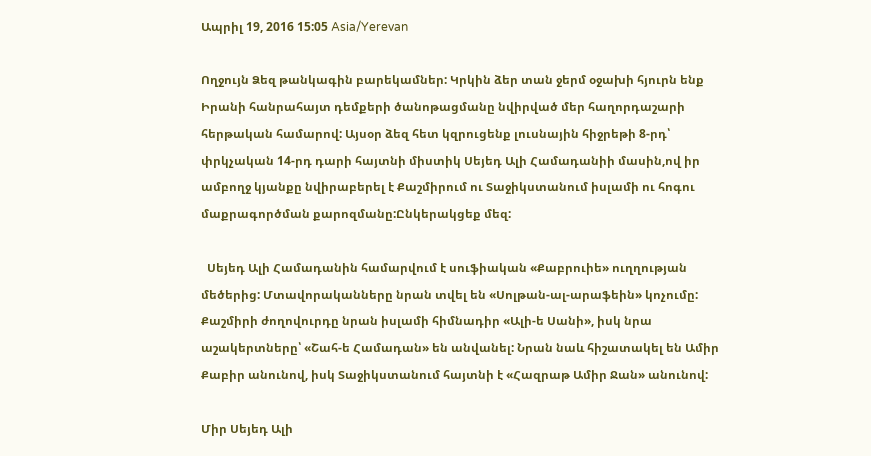Ապրիլ 19, 2016 15:05 Asia/Yerevan

Ողջույն Ձեզ թանկագին բարեկամներ: Կրկին ձեր տան ջերմ օջախի հյուրն ենք Իրանի հանրահայտ դեմքերի ծանոթացմանը նվիրված մեր հաղորդաշարի հերթական համարով: Այսօր ձեզ հետ կզրուցենք լուսնային հիջրեթի 8-րդ՝ փրկչական 14-րդ դարի հայտնի միստիկ Սեյեդ Ալի Համադանիի մասին,ով իր ամբողջ կյանքը նվիրաբերել է Քաշմիրում ու Տաջիկստանում իսլամի ու հոգու մաքրագործման քարոզմանը:Ընկերակցեք մեզ:

  Սեյեդ Ալի Համադանին համարվում է սուֆիական «Քաբրուիե» ուղղության մեծերից: Մտավորականները նրան տվել են «Սոլթան-ալ-արաֆեին» կոչումը: Քաշմիրի ժողովուրդը նրան իսլամի հիմնադիր «Ալի-ե Սանի», իսկ նրա աշակերտները՝ «Շահ-ե Համադան» են անվանել: Նրան նաև հիշատակել են Ամիր Քաբիր անունով, իսկ Տաջիկստանում հայտնի է «Հազրաթ Ամիր Ջան» անունով:

Միր Սեյեդ Ալի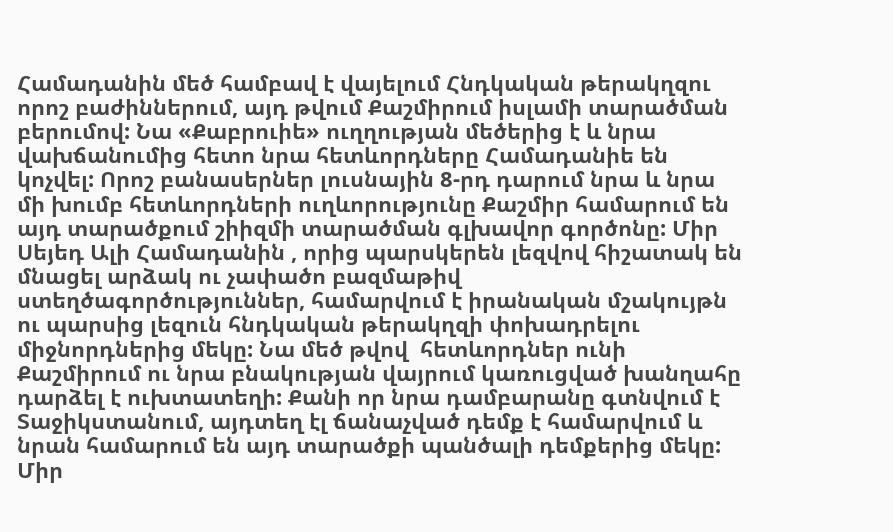Համադանին մեծ համբավ է վայելում Հնդկական թերակղզու որոշ բաժիններում, այդ թվում Քաշմիրում իսլամի տարածման բերումով: Նա «Քաբրուիե» ուղղության մեծերից է և նրա վախճանումից հետո նրա հետևորդները Համադանիե են կոչվել: Որոշ բանասերներ լուսնային 8-րդ դարում նրա և նրա մի խումբ հետևորդների ուղևորությունը Քաշմիր համարում են այդ տարածքում շիիզմի տարածման գլխավոր գործոնը: Միր Սեյեդ Ալի Համադանին , որից պարսկերեն լեզվով հիշատակ են մնացել արձակ ու չափածո բազմաթիվ ստեղծագործություններ, համարվում է իրանական մշակույթն ու պարսից լեզուն հնդկական թերակղզի փոխադրելու միջնորդներից մեկը: Նա մեծ թվով  հետևորդներ ունի Քաշմիրում ու նրա բնակության վայրում կառուցված խանղահը դարձել է ուխտատեղի: Քանի որ նրա դամբարանը գտնվում է Տաջիկստանում, այդտեղ էլ ճանաչված դեմք է համարվում և նրան համարում են այդ տարածքի պանծալի դեմքերից մեկը:
Միր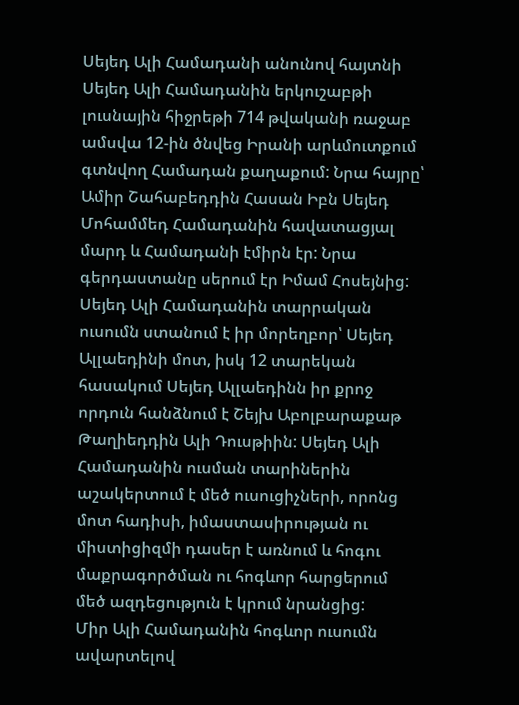Սեյեդ Ալի Համադանի անունով հայտնի Սեյեդ Ալի Համադանին երկուշաբթի լուսնային հիջրեթի 714 թվականի ռաջաբ ամսվա 12-ին ծնվեց Իրանի արևմուտքում գտնվող Համադան քաղաքում: Նրա հայրը՝ Ամիր Շահաբեդդին Հասան Իբն Սեյեդ Մոհամմեդ Համադանին հավատացյալ մարդ և Համադանի էմիրն էր: Նրա գերդաստանը սերում էր Իմամ Հոսեյնից:
Սեյեդ Ալի Համադանին տարրական ուսումն ստանում է իր մորեղբոր՝ Սեյեդ Ալլաեդինի մոտ, իսկ 12 տարեկան հասակում Սեյեդ Ալլաեդինն իր քրոջ որդուն հանձնում է Շեյխ Աբոլբարաքաթ Թաղիեդդին Ալի Դուսթիին: Սեյեդ Ալի Համադանին ուսման տարիներին աշակերտում է մեծ ուսուցիչների, որոնց մոտ հադիսի, իմաստասիրության ու միստիցիզմի դասեր է առնում և հոգու մաքրագործման ու հոգևոր հարցերում մեծ ազդեցություն է կրում նրանցից:
Միր Ալի Համադանին հոգևոր ուսումն ավարտելով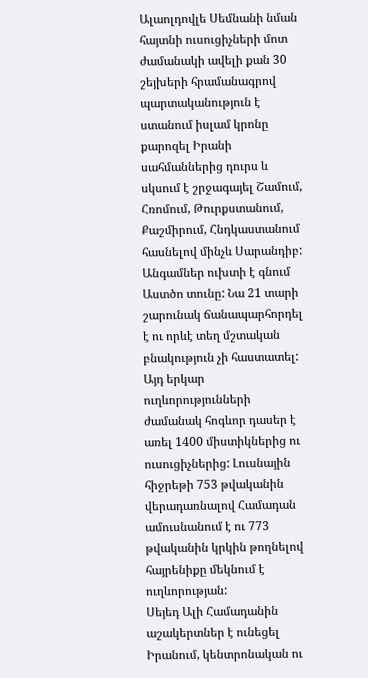Ալաոլդովլե Սեմնանի նման հայտնի ուսուցիչների մոտ ժամանակի ավելի քան 30 շեյխերի հրամանագրով պարտականություն է ստանում իսլամ կրոնը քարոզել Իրանի սահմաններից դուրս և սկսում է շրջագայել Շամում, Հռոմում, Թուրքստանում, Քաշմիրում, Հնդկաստանում հասնելով մինչև Սարանդիբ: Անգամներ ուխտի է գնում Աստծո տունը: Նա 21 տարի շարունակ ճանապարհորդել է ու որևէ տեղ մշտական բնակություն չի հաստատել: Այդ երկար ուղևորությունների ժամանակ հոգևոր դասեր է առել 1400 միստիկներից ու ուսուցիչներից: Լուսնային հիջրեթի 753 թվականին վերադառնալով Համադան ամուսնանում է ու 773 թվականին կրկին թողնելով հայրենիքը մեկնում է ուղևորության:
Սեյեդ Ալի Համադանին աշակերտներ է ունեցել Իրանում, կենտրոնական ու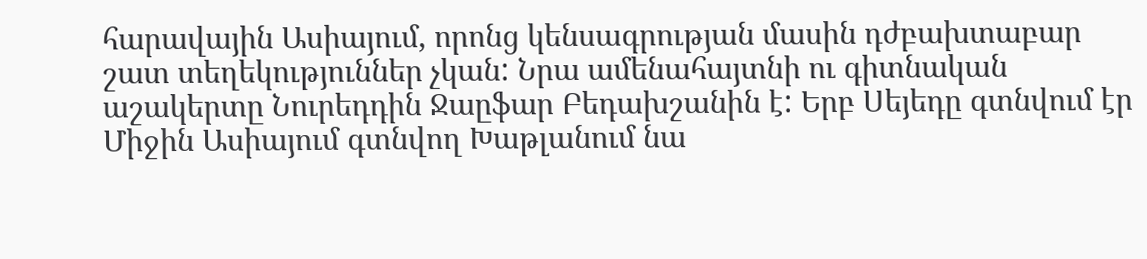հարավային Ասիայում, որոնց կենսագրության մասին դժբախտաբար շատ տեղեկություններ չկան: Նրա ամենահայտնի ու գիտնական աշակերտը Նուրեդդին Ջաըֆար Բեդախշանին է: Երբ Սեյեդը գտնվում էր Միջին Ասիայում գտնվող Խաթլանում նա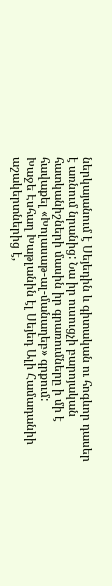ներկայանում է Սեյեդին և գիտական ու հոգևոր դասեր է առնում նրանից: Նա իր ուսուցչի բարոյական հատկանիշների մասին իր գրառումները ի մի է հավաքել «Խոլասաթ-ալ-մանաղեբ» գրքում:
Խաջե Էսհաղ Խաթլանին էլ Սեյեդ Ալի Համադանիի աշակերտներից է,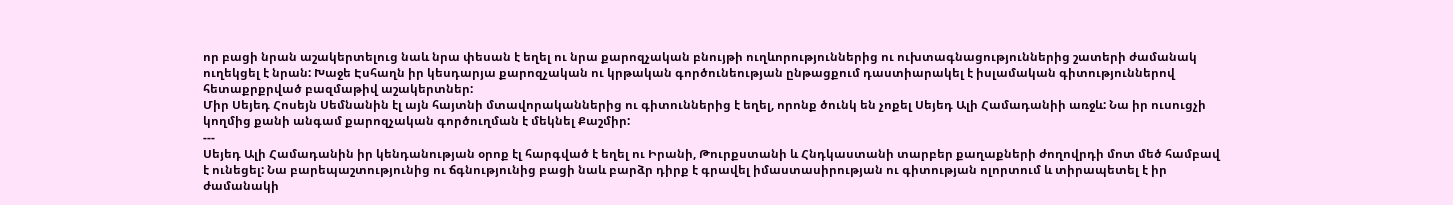որ բացի նրան աշակերտելուց նաև նրա փեսան է եղել ու նրա քարոզչական բնույթի ուղևորություններից ու ուխտագնացություններից շատերի ժամանակ ուղեկցել է նրան: Խաջե Էսհաղն իր կեսդարյա քարոզչական ու կրթական գործունեության ընթացքում դաստիարակել է իսլամական գիտություններով հետաքրքրված բազմաթիվ աշակերտներ:
Միր Սեյեդ Հոսեյն Սեմնանին էլ այն հայտնի մտավորականներից ու գիտուններից է եղել, որոնք ծունկ են չոքել Սեյեդ Ալի Համադանիի առջև: Նա իր ուսուցչի կողմից քանի անգամ քարոզչական գործուղման է մեկնել Քաշմիր:
---
Սեյեդ Ալի Համադանին իր կենդանության օրոք էլ հարգված է եղել ու Իրանի, Թուրքստանի և Հնդկաստանի տարբեր քաղաքների ժողովրդի մոտ մեծ համբավ է ունեցել: Նա բարեպաշտությունից ու ճգնությունից բացի նաև բարձր դիրք է գրավել իմաստասիրության ու գիտության ոլորտում և տիրապետել է իր ժամանակի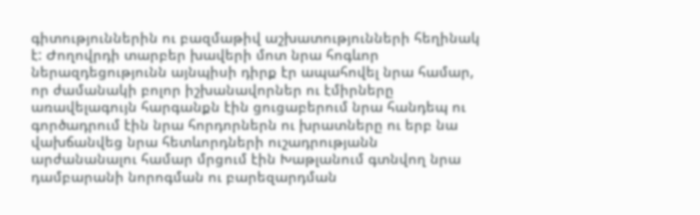գիտություններին ու բազմաթիվ աշխատությունների հեղինակ է: Ժողովրդի տարբեր խավերի մոտ նրա հոգևոր ներազդեցությունն այնպիսի դիրք էր ապահովել նրա համար, որ ժամանակի բոլոր իշխանավորներ ու էմիրները առավելագույն հարգանքն էին ցուցաբերում նրա հանդեպ ու գործադրում էին նրա հորդորներն ու խրատները ու երբ նա վախճանվեց նրա հետևորդների ուշադրությանն արժանանալու համար մրցում էին Խաթլանում գտնվող նրա դամբարանի նորոգման ու բարեզարդման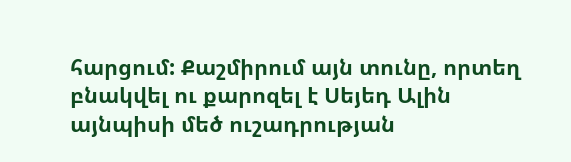հարցում: Քաշմիրում այն տունը, որտեղ բնակվել ու քարոզել է Սեյեդ Ալին այնպիսի մեծ ուշադրության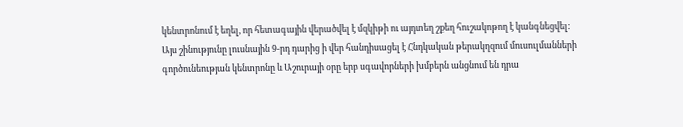կենտրոնում է եղել, որ հետագային վերածվել է մզկիթի ու այդտեղ շքեղ հուշակոթող է կանգնեցվել: Այս շինությունը լուսնային 9-րդ դարից ի վեր հանդիսացել է Հնդկական թերակղզում մուսուլմանների գործունեության կենտրոնը և Աշուրայի օրը երբ սգավորների խմբերն անցնում են դրա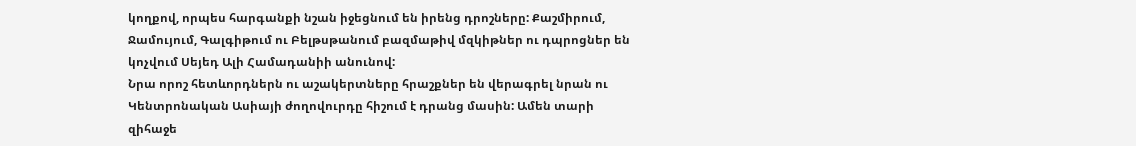կողքով, որպես հարգանքի նշան իջեցնում են իրենց դրոշները: Քաշմիրում, Ջամույում, Գալգիթում ու Բելթսթանում բազմաթիվ մզկիթներ ու դպրոցներ են կոչվում Սեյեդ Ալի Համադանիի անունով:
Նրա որոշ հետևորդներն ու աշակերտները հրաշքներ են վերագրել նրան ու Կենտրոնական Ասիայի ժողովուրդը հիշում է դրանց մասին: Ամեն տարի զիհաջե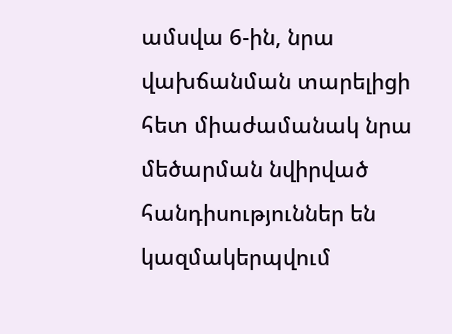ամսվա 6-ին, նրա վախճանման տարելիցի հետ միաժամանակ նրա մեծարման նվիրված հանդիսություններ են կազմակերպվում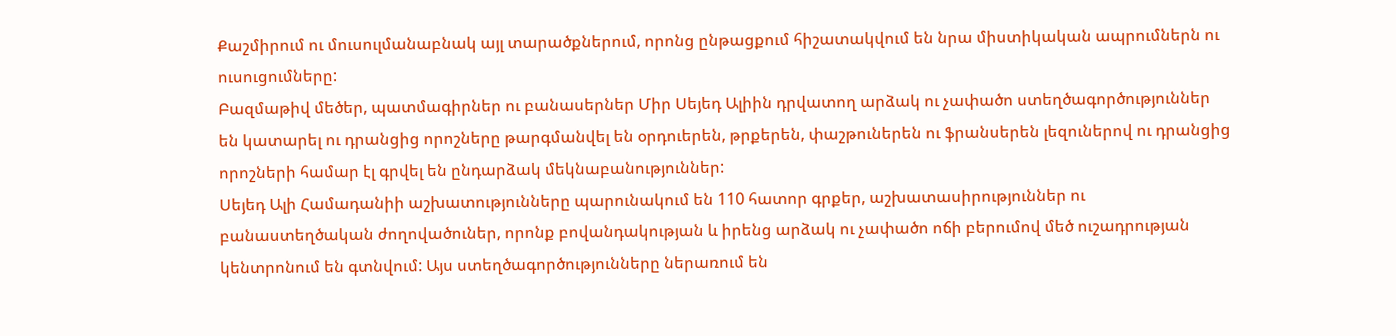Քաշմիրում ու մուսուլմանաբնակ այլ տարածքներում, որոնց ընթացքում հիշատակվում են նրա միստիկական ապրումներն ու ուսուցումները:
Բազմաթիվ մեծեր, պատմագիրներ ու բանասերներ Միր Սեյեդ Ալիին դրվատող արձակ ու չափածո ստեղծագործություններ են կատարել ու դրանցից որոշները թարգմանվել են օրդուերեն, թրքերեն, փաշթուներեն ու ֆրանսերեն լեզուներով ու դրանցից որոշների համար էլ գրվել են ընդարձակ մեկնաբանություններ:
Սեյեդ Ալի Համադանիի աշխատությունները պարունակում են 110 հատոր գրքեր, աշխատասիրություններ ու բանաստեղծական ժողովածուներ, որոնք բովանդակության և իրենց արձակ ու չափածո ոճի բերումով մեծ ուշադրության կենտրոնում են գտնվում: Այս ստեղծագործությունները ներառում են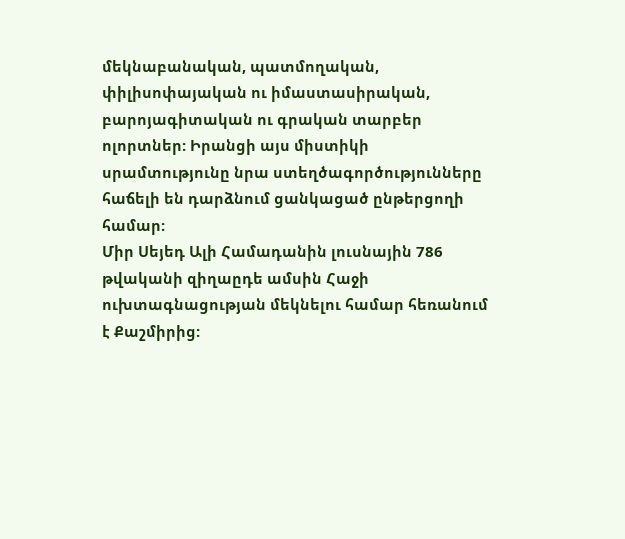մեկնաբանական, պատմողական, փիլիսոփայական ու իմաստասիրական, բարոյագիտական ու գրական տարբեր ոլորտներ: Իրանցի այս միստիկի սրամտությունը նրա ստեղծագործությունները հաճելի են դարձնում ցանկացած ընթերցողի համար:
Միր Սեյեդ Ալի Համադանին լուսնային 786 թվականի զիղաըդե ամսին Հաջի ուխտագնացության մեկնելու համար հեռանում է Քաշմիրից: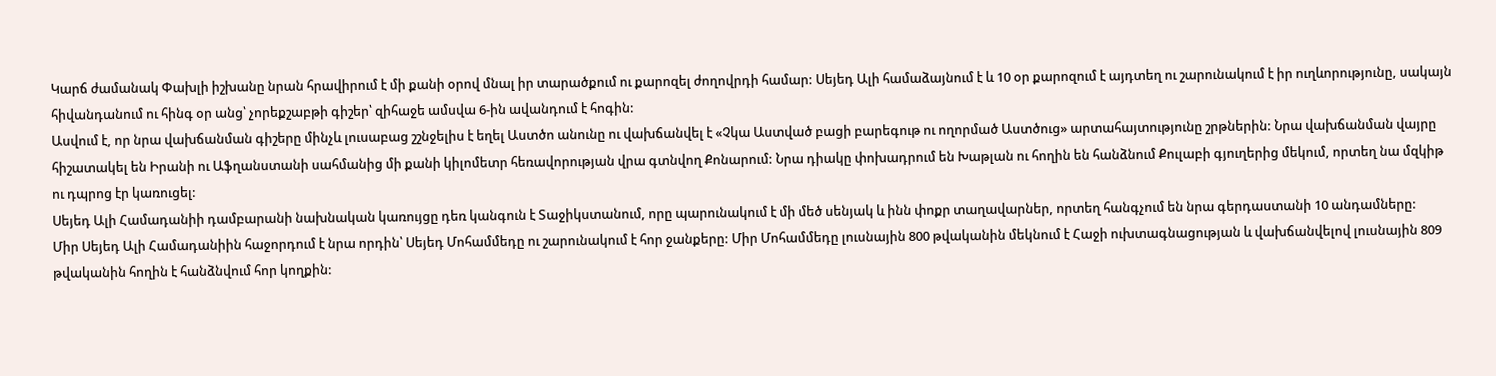Կարճ ժամանակ Փախլի իշխանը նրան հրավիրում է մի քանի օրով մնալ իր տարածքում ու քարոզել ժողովրդի համար: Սեյեդ Ալի համաձայնում է և 10 օր քարոզում է այդտեղ ու շարունակում է իր ուղևորությունը, սակայն հիվանդանում ու հինգ օր անց՝ չորեքշաբթի գիշեր՝ զիհաջե ամսվա 6-ին ավանդում է հոգին:
Ասվում է, որ նրա վախճանման գիշերը մինչև լուսաբաց շշնջելիս է եղել Աստծո անունը ու վախճանվել է «Չկա Աստված բացի բարեգութ ու ողորմած Աստծուց» արտահայտությունը շրթներին: Նրա վախճանման վայրը հիշատակել են Իրանի ու Աֆղանստանի սահմանից մի քանի կիլոմետր հեռավորության վրա գտնվող Քոնարում: Նրա դիակը փոխադրում են Խաթլան ու հողին են հանձնում Քուլաբի գյուղերից մեկում, որտեղ նա մզկիթ ու դպրոց էր կառուցել:
Սեյեդ Ալի Համադանիի դամբարանի նախնական կառույցը դեռ կանգուն է Տաջիկստանում, որը պարունակում է մի մեծ սենյակ և ինն փոքր տաղավարներ, որտեղ հանգչում են նրա գերդաստանի 10 անդամները:
Միր Սեյեդ Ալի Համադանիին հաջորդում է նրա որդին՝ Սեյեդ Մոհամմեդը ու շարունակում է հոր ջանքերը: Միր Մոհամմեդը լուսնային 800 թվականին մեկնում է Հաջի ուխտագնացության և վախճանվելով լուսնային 809 թվականին հողին է հանձնվում հոր կողքին: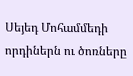Սեյեդ Մոհամմեդի որդիներն ու ծոռները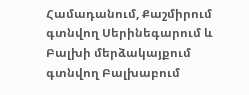Համադանում, Քաշմիրում գտնվող Սերինեգարում և Բալխի մերձակայքում գտնվող Բալխաբում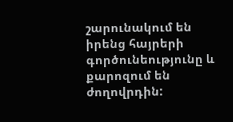շարունակում են իրենց հայրերի գործունեությունը և քարոզում են ժողովրդին: